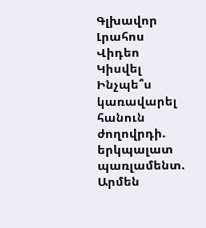Գլխավոր Լրահոս Վիդեո Կիսվել
Ինչպե՞ս կառավարել հանուն ժողովրդի. երկպալատ պառլամենտ. Արմեն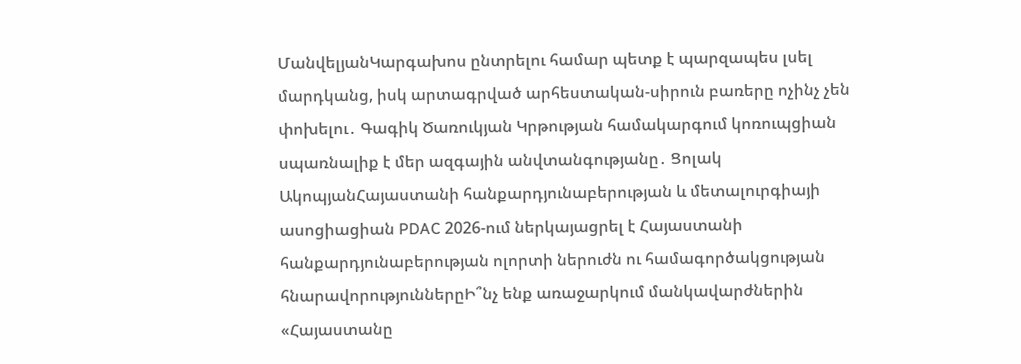ՄանվելյանԿարգախոս ընտրելու համար պետք է պարզապես լսել մարդկանց, իսկ արտագրված արհեստական-սիրուն բառերը ոչինչ չեն փոխելու․ Գագիկ Ծառուկյան Կրթության համակարգում կոռուպցիան սպառնալիք է մեր ազգային անվտանգությանը․ Ցոլակ ԱկոպյանՀայաստանի հանքարդյունաբերության և մետալուրգիայի ասոցիացիան PDAC 2026-ում ներկայացրել է Հայաստանի հանքարդյունաբերության ոլորտի ներուժն ու համագործակցության հնարավորություններըԻ՞նչ ենք առաջարկում մանկավարժներին «Հայաստանը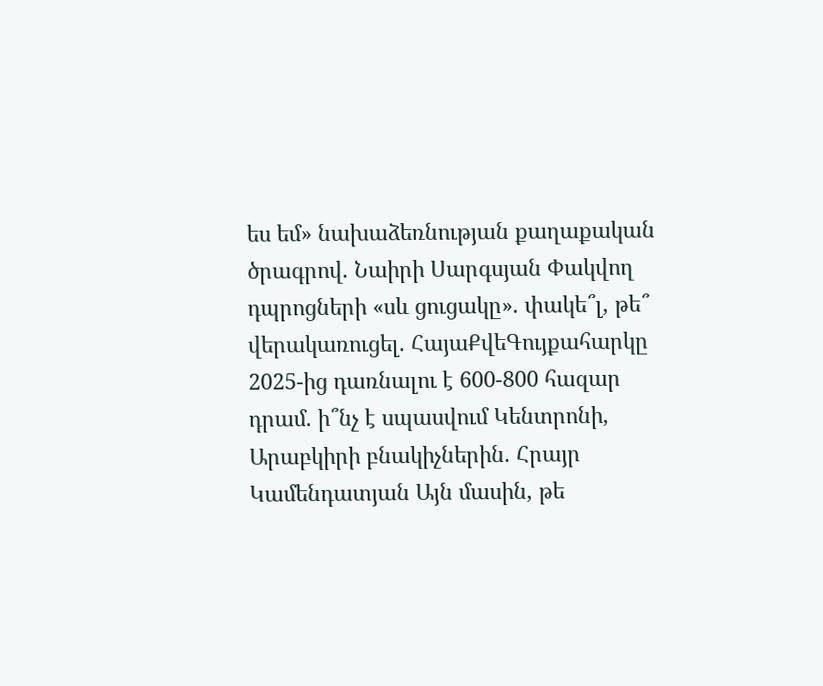ես եմ» նախաձեռնության քաղաքական ծրագրով. Նաիրի Սարգսյան Փակվող դպրոցների «սև ցուցակը». փակե՞լ, թե՞ վերակառուցել. ՀայաՔվեԳույքահարկը 2025-ից դառնալու է 600-800 հազար դրամ. ի՞նչ է սպասվում Կենտրոնի, Արաբկիրի բնակիչներին. Հրայր Կամենդատյան Այն մասին, թե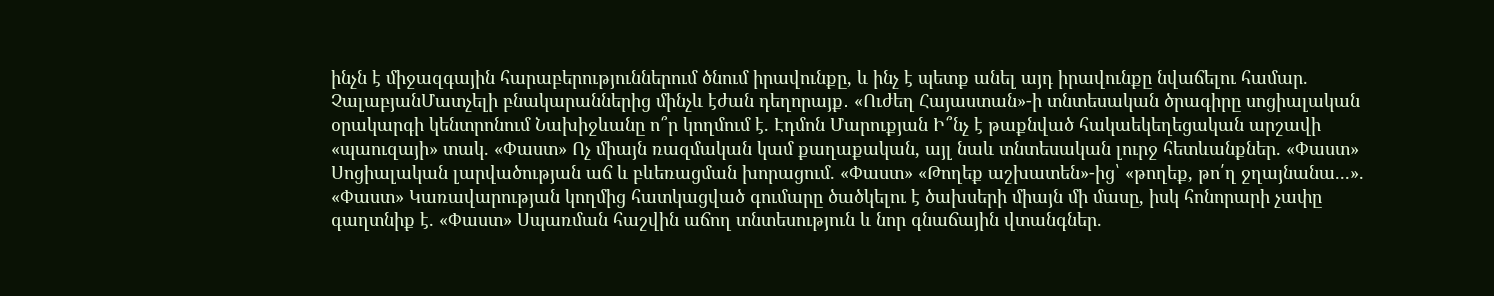ինչն է միջազգային հարաբերություններում ծնում իրավունքը, և ինչ է պետք անել այդ իրավունքը նվաճելու համար. ՉալաբյանՄատչելի բնակարաններից մինչև էժան դեղորայք․ «Ուժեղ Հայաստան»-ի տնտեսական ծրագիրը սոցիալական օրակարգի կենտրոնում Նախիջևանը ո՞ր կողմում է. Էդմոն Մարուքյան Ի՞նչ է թաքնված հակաեկեղեցական արշավի «պաուզայի» տակ. «Փաստ» Ոչ միայն ռազմական կամ քաղաքական, այլ նաև տնտեսական լուրջ հետևանքներ. «Փաստ» Սոցիալական լարվածության աճ և բևեռացման խորացում. «Փաստ» «Թողեք աշխատեն»-ից՝ «թողեք, թո՛ղ ջղայնանա...». «Փաստ» Կառավարության կողմից հատկացված գումարը ծածկելու է ծախսերի միայն մի մասը, իսկ հոնորարի չափը գաղտնիք է. «Փաստ» Սպառման հաշվին աճող տնտեսություն և նոր գնաճային վտանգներ.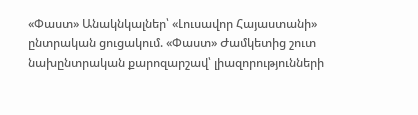«Փաստ» Անակնկալներ՝ «Լուսավոր Հայաստանի» ընտրական ցուցակում. «Փաստ» Ժամկետից շուտ նախընտրական քարոզարշավ՝ լիազորությունների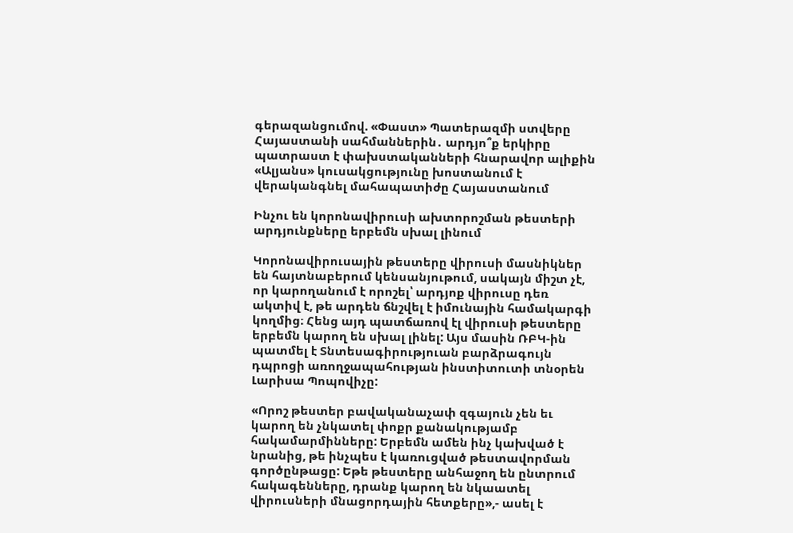գերազանցումով. «Փաստ» Պատերազմի ստվերը Հայաստանի սահմաններին․ արդյո՞ք երկիրը պատրաստ է փախստականների հնարավոր ալիքին «Ալյանս» կուսակցությունը խոստանում է վերականգնել մահապատիժը Հայաստանում

Ինչու են կորոնավիրուսի ախտորոշման թեստերի արդյունքները երբեմն սխալ լինում

Կորոնավիրուսային թեստերը վիրուսի մասնիկներ են հայտնաբերում կենսանյութում, սակայն միշտ չէ, որ կարողանում է որոշել՝ արդյոք վիրուսը դեռ ակտիվ է, թե արդեն ճնշվել է իմունային համակարգի կողմից։ Հենց այդ պատճառով էլ վիրուսի թեստերը երբեմն կարող են սխալ լինել: Այս մասին ՌԲԿ-ին պատմել է Տնտեսագիրություան բարձրագույն դպրոցի առողջապահության ինստիտուտի տնօրեն Լարիսա Պոպովիչը:

«Որոշ թեստեր բավականաչափ զգայուն չեն եւ կարող են չնկատել փոքր քանակությամբ հակամարմինները: Երբեմն ամեն ինչ կախված է նրանից, թե ինչպես է կառուցված թեստավորման գործընթացը: Եթե թեստերը անհաջող են ընտրում հակագենները, դրանք կարող են նկաատել վիրուսների մնացորդային հետքերը»,- ասել է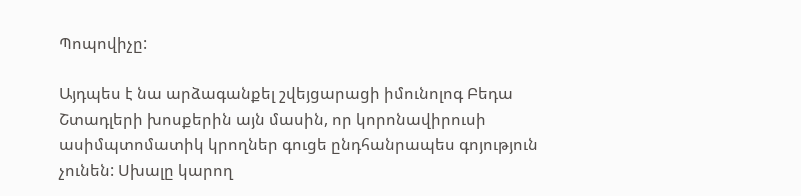Պոպովիչը:

Այդպես է նա արձագանքել շվեյցարացի իմունոլոգ Բեդա Շտադլերի խոսքերին այն մասին, որ կորոնավիրուսի ասիմպտոմատիկ կրողներ գուցե ընդհանրապես գոյություն չունեն: Սխալը կարող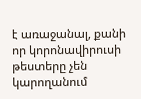է առաջանալ, քանի որ կորոնավիրուսի թեստերը չեն կարողանում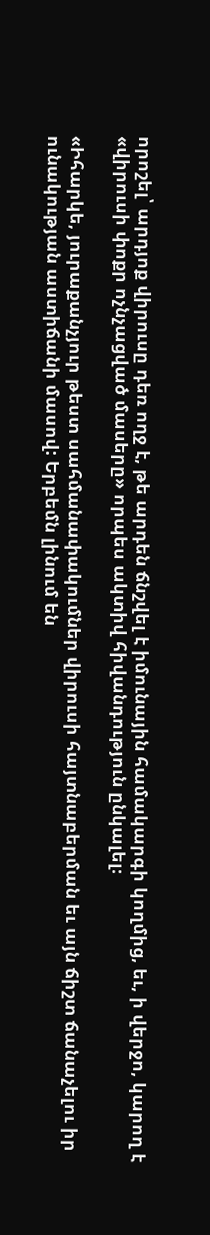որոշել՝ արդյոք վիրուսը դեռ ողջ է, թե արդեն ճնշվել է իմունային համակարգի կողմից, եւ, ի վերջո, կարող է «վիրուսի փոքր ոչնչացված մասերը» որպես ակտիվ հիվանդություն ընկալել։

«Իհարկե, յուրաքանչյուր թեստ սահմանափակումներ վիրուսի հայտնաբերման եւ այն ճիշտ ճանաչելու իր ունակության աստիճանի մասով: Երբեմն լինում են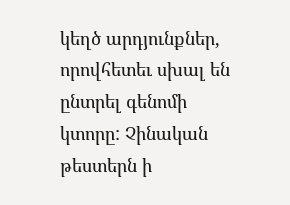կեղծ արդյունքներ, որովհետեւ սխալ են ընտրել գենոմի կտորը: Չինական թեստերն ի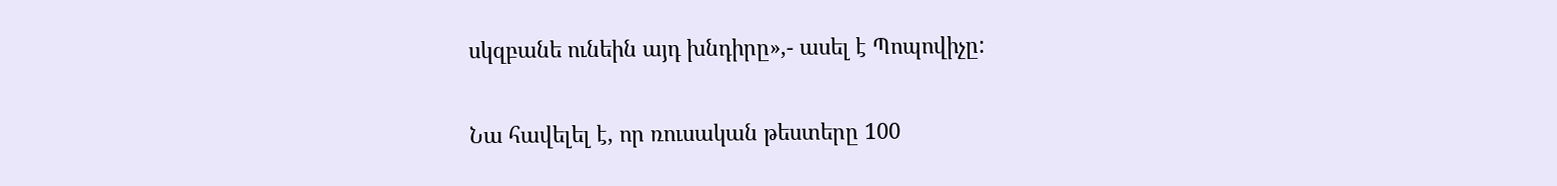սկզբանե ունեին այդ խնդիրը»,- ասել է Պոպովիչը:

Նա հավելել է, որ ռուսական թեստերը 100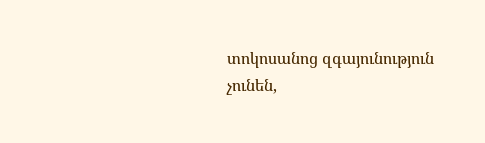տոկոսանոց զգայունություն չունեն,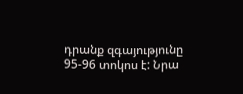դրանք զգայությունը 95-96 տոկոս է: Նրա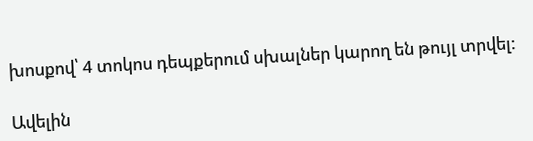խոսքով՝ 4 տոկոս դեպքերում սխալներ կարող են թույլ տրվել:

Ավելին